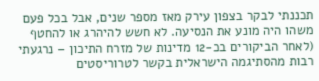תכננתי לבקר בצפון עירק מאז מספר שנים, אבל בכל פעם משהו היה מונע את הנסיעה. לא חשש להיהרג או להחטף (לאחר הביקורים בכ-12 מדינות של מזרח התיכון – נרגעתי רבות מהסתיגמה הישראלית בקשר לטרוריסטים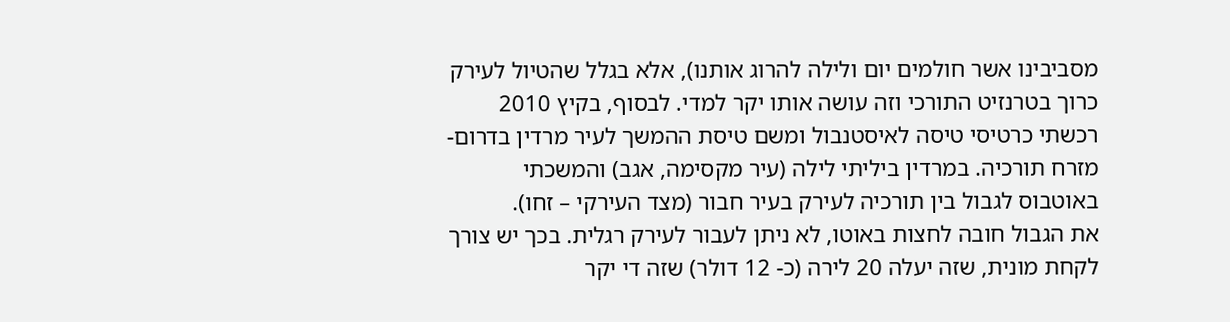מסביבינו אשר חולמים יום ולילה להרוג אותנו), אלא בגלל שהטיול לעירק כרוך בטרנזיט התורכי וזה עושה אותו יקר למדי. לבסוף, בקיץ 2010 רכשתי כרטיסי טיסה לאיסטנבול ומשם טיסת ההמשך לעיר מרדין בדרום-מזרח תורכיה. במרדין ביליתי לילה (עיר מקסימה, אגב) והמשכתי באוטבוס לגבול בין תורכיה לעירק בעיר חבור (מצד העירקי – זחו).
את הגבול חובה לחצות באוטו, לא ניתן לעבור לעירק רגלית. בכך יש צורך לקחת מונית, שזה יעלה 20 לירה (כ- 12 דולר) שזה די יקר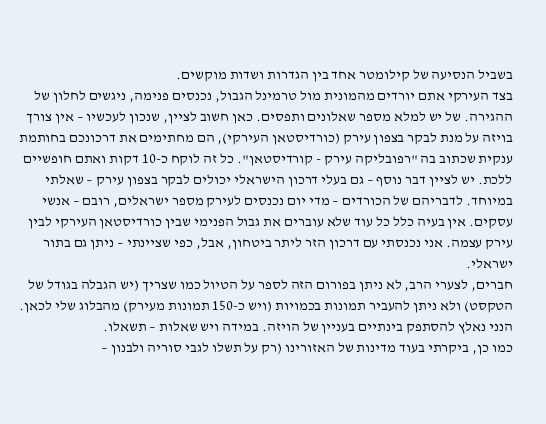בשביל הנסיעה של קילומטר אחד בין הגדרות ושדות מוקשים.
בצד העירקי אתם יורדים מהמונית מול טרמינל הגבול, נכנסים פנימה, ניגשים לחלון של ההגירה. של יש למלא מספר שאלונים ותפסים. כאן חשוב לציין, שנכון לעכשיו – אין צורך בויזה על מנת לבקר בצפון עירק (כורדיסטאן העירקי), הם מחתימים את דרכונכם בחותמת ענקית שכתוב בה "רפובליקה עירק - קורדיסטאן". כל זה לוקח כ-10 דקות ואתם חופשיים ללכת. יש לציין דבר נוסף – גם בעלי דרכון הישראלי יכולים לבקר בצפון עירק – שאלתי במיוחד. לדבריהם של הכורדים – מדי יום נכנסים לעירק מספר ישראלים, רובם – אנשי עסקים. אין בעיה כלל כל עוד שלא עוברים את גבול הפנימי שבין כורדיסטאן העירקי לבין עירק עצמה. אני נכנסתי עם דרכון הזר ליתר ביטחון, אבל, כפי שציינתי – ניתן גם בתור ישראלי.
חברים, לצערי הרב, לא ניתן בפורום הזה לספר על הטיול כמו שצריך (יש הגבלה בגודל של הטקסט) ולא ניתן להעביר תמונות בכמויות (ויש כ-150 תמונות מעירק) מהבלוג שלי לכאן. הנני נאלץ להסתפק בינתיים בעניין של הויזה. במידה ויש שאלות – תשאלו.
כמו כן, ביקרתי בעוד מדינות של האזורינו (רק על תשלו לגבי סוריה ולבנון –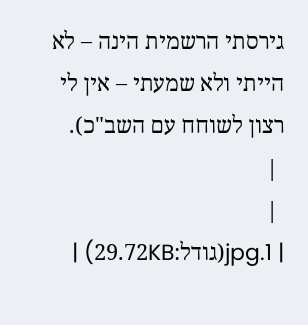גירסתי הרשמית הינה – לא הייתי ולא שמעתי – אין לי רצון לשוחח עם השב"כ).
 |
 |
| 1.jpg(גודל:29.72KB) |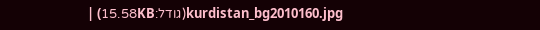kurdistan_bg2010160.jpg(גודל:15.58KB) |